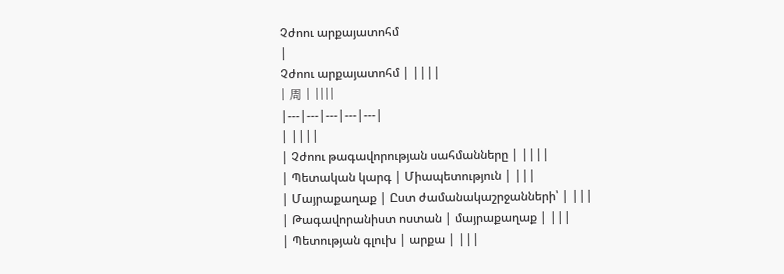Չժոու արքայատոհմ
|
Չժոու արքայատոհմ | ||||
| 周 | ||||
|---|---|---|---|---|
| ||||
| Չժոու թագավորության սահմանները | ||||
| Պետական կարգ | Միապետություն | |||
| Մայրաքաղաք | Ըստ ժամանակաշրջանների՝ | |||
| Թագավորանիստ ոստան | մայրաքաղաք | |||
| Պետության գլուխ | արքա | |||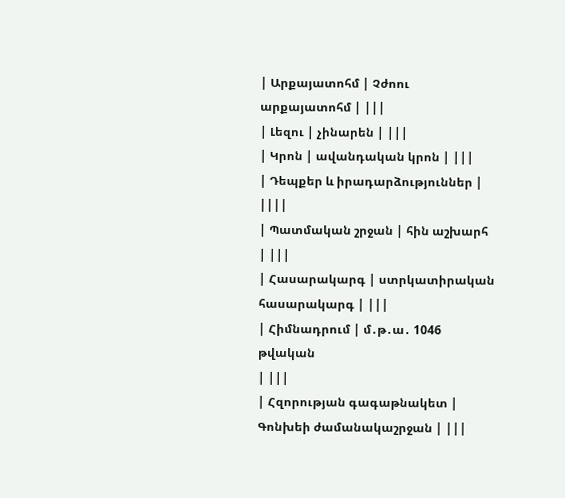| Արքայատոհմ | Չժոու արքայատոհմ | |||
| Լեզու | չինարեն | |||
| Կրոն | ավանդական կրոն | |||
| Դեպքեր և իրադարձություններ | ||||
| Պատմական շրջան | հին աշխարհ | |||
| Հասարակարգ | ստրկատիրական հասարակարգ | |||
| Հիմնադրում | մ․թ․ա․ 1046 թվական
| |||
| Հզորության գագաթնակետ | Գոնխեի ժամանակաշրջան | |||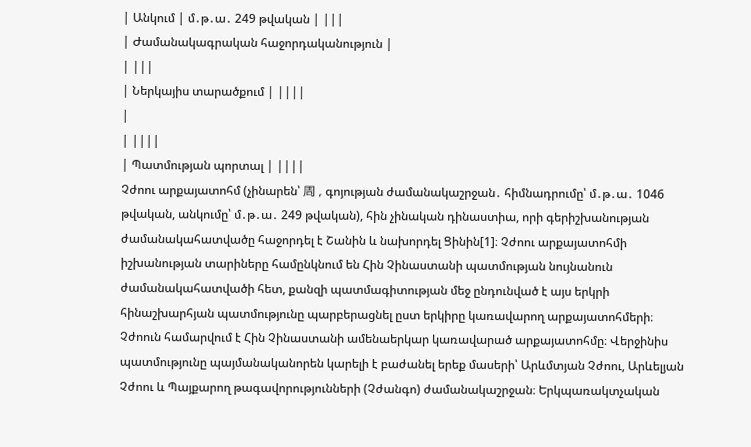| Անկում | մ․թ․ա․ 249 թվական | |||
| Ժամանակագրական հաջորդականություն |
| |||
| Ներկայիս տարածքում | ||||
|
| ||||
| Պատմության պորտալ | ||||
Չժոու արքայատոհմ (չինարեն՝ 周 , գոյության ժամանակաշրջան․ հիմնադրումը՝ մ․թ․ա․ 1046 թվական, անկումը՝ մ․թ․ա․ 249 թվական), հին չինական դինաստիա, որի գերիշխանության ժամանակահատվածը հաջորդել է Շանին և նախորդել Ցինին[1]։ Չժոու արքայատոհմի իշխանության տարիները համընկնում են Հին Չինաստանի պատմության նույնանուն ժամանակահատվածի հետ, քանզի պատմագիտության մեջ ընդունված է այս երկրի հինաշխարհյան պատմությունը պարբերացնել ըստ երկիրը կառավարող արքայատոհմերի։
Չժոուն համարվում է Հին Չինաստանի ամենաերկար կառավարած արքայատոհմը։ Վերջինիս պատմությունը պայմանականորեն կարելի է բաժանել երեք մասերի՝ Արևմտյան Չժոու, Արևելյան Չժոու և Պայքարող թագավորությունների (Չժանգո) ժամանակաշրջան։ Երկպառակտչական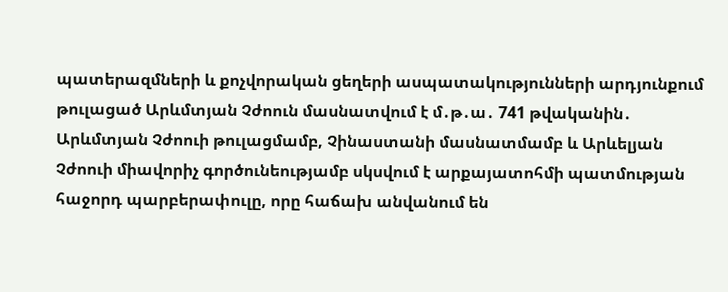պատերազմների և քոչվորական ցեղերի ասպատակությունների արդյունքում թուլացած Արևմտյան Չժոուն մասնատվում է մ․թ․ա․ 741 թվականին․ Արևմտյան Չժոուի թուլացմամբ, Չինաստանի մասնատմամբ և Արևելյան Չժոուի միավորիչ գործունեությամբ սկսվում է արքայատոհմի պատմության հաջորդ պարբերափուլը, որը հաճախ անվանում են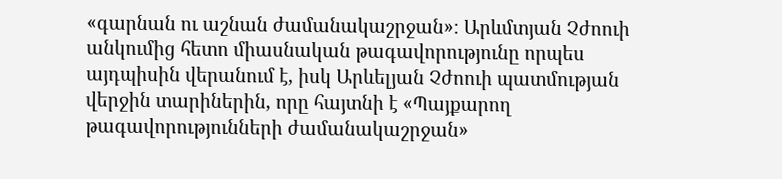«գարնան ու աշնան ժամանակաշրջան»։ Արևմտյան Չժոուի անկումից հետո միասնական թագավորությունը որպես այդպիսին վերանում է, իսկ Արևելյան Չժոուի պատմության վերջին տարիներին, որը հայտնի է «Պայքարող թագավորությունների ժամանակաշրջան»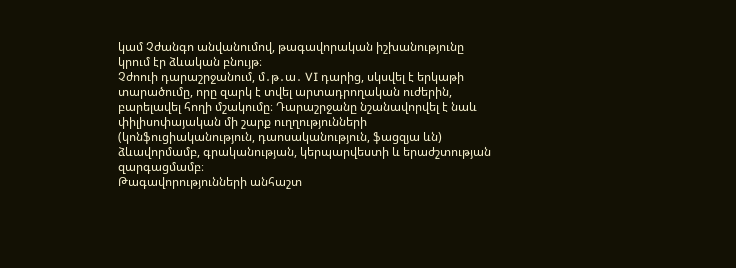կամ Չժանգո անվանումով, թագավորական իշխանությունը կրում էր ձևական բնույթ։
Չժոուի դարաշրջանում, մ․թ․ա․ VI դարից, սկսվել է երկաթի տարածումը, որը զարկ է տվել արտադրողական ուժերին, բարելավել հողի մշակումը։ Դարաշրջանը նշանավորվել է նաև փիլիսոփայական մի շարք ուղղությունների (կոնֆուցիականություն, դաոսականություն, ֆացզյա ևն) ձևավորմամբ, գրականության, կերպարվեստի և երաժշտության զարգացմամբ։
Թագավորությունների անհաշտ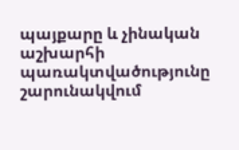պայքարը և չինական աշխարհի պառակտվածությունը շարունակվում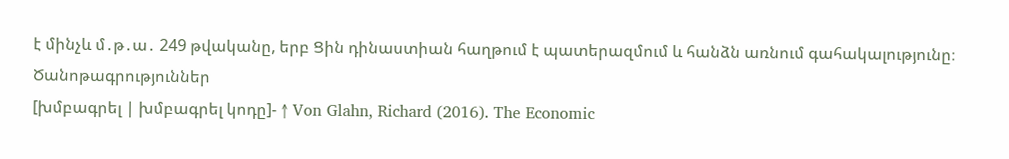է մինչև մ․թ․ա․ 249 թվականը, երբ Ցին դինաստիան հաղթում է պատերազմում և հանձն առնում գահակալությունը։
Ծանոթագրություններ
[խմբագրել | խմբագրել կոդը]- ↑ Von Glahn, Richard (2016). The Economic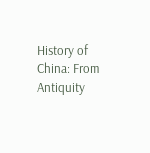History of China: From Antiquity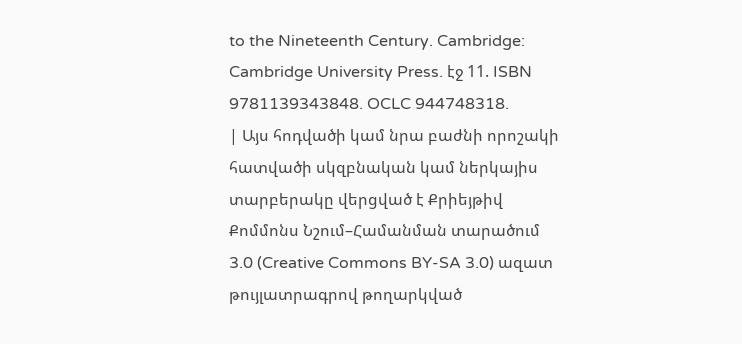to the Nineteenth Century. Cambridge: Cambridge University Press. էջ 11. ISBN 9781139343848. OCLC 944748318.
| Այս հոդվածի կամ նրա բաժնի որոշակի հատվածի սկզբնական կամ ներկայիս տարբերակը վերցված է Քրիեյթիվ Քոմմոնս Նշում–Համանման տարածում 3.0 (Creative Commons BY-SA 3.0) ազատ թույլատրագրով թողարկված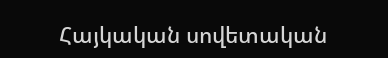Հայկական սովետական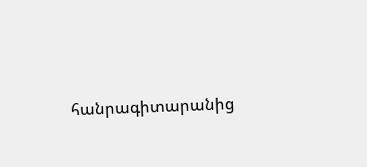հանրագիտարանից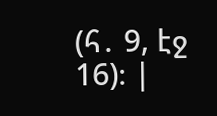(հ․ 9, էջ 16)։ |